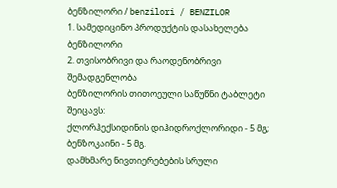ბენზილორი / benzilori / BENZILOR
1. სამედიცინო პროდუქტის დასახელება
ბენზილორი
2. თვისობრივი და რაოდენობრივი შემადგენლობა
ბენზილორის თითოეული საწუწნი ტაბლეტი შეიცავს:
ქლორჰექსიდინის დიჰიდროქლორიდი - 5 მგ;
ბენზოკაინი - 5 მგ.
დამხმარე ნივთიერებების სრული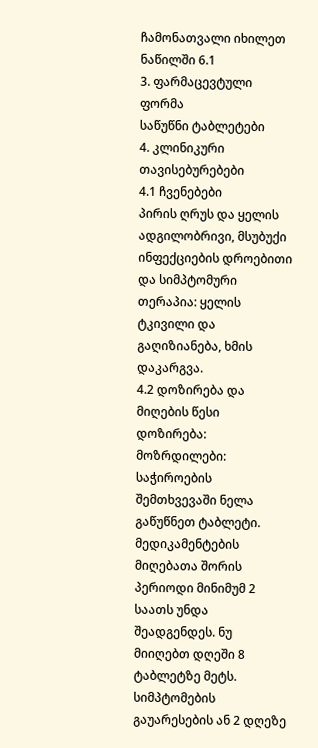ჩამონათვალი იხილეთ ნაწილში 6.1
3. ფარმაცევტული ფორმა
საწუწნი ტაბლეტები
4. კლინიკური თავისებურებები
4.1 ჩვენებები
პირის ღრუს და ყელის ადგილობრივი, მსუბუქი ინფექციების დროებითი და სიმპტომური თერაპია: ყელის ტკივილი და გაღიზიანება, ხმის დაკარგვა.
4.2 დოზირება და მიღების წესი
დოზირება:
მოზრდილები: საჭიროების შემთხვევაში ნელა გაწუწნეთ ტაბლეტი. მედიკამენტების მიღებათა შორის პერიოდი მინიმუმ 2 საათს უნდა შეადგენდეს. ნუ მიიღებთ დღეში 8 ტაბლეტზე მეტს.
სიმპტომების გაუარესების ან 2 დღეზე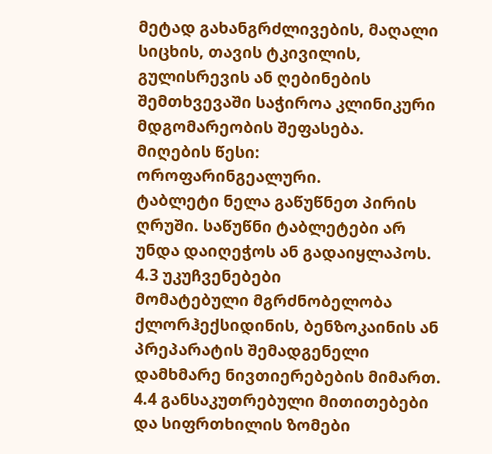მეტად გახანგრძლივების, მაღალი სიცხის, თავის ტკივილის, გულისრევის ან ღებინების შემთხვევაში საჭიროა კლინიკური მდგომარეობის შეფასება.
მიღების წესი:
ოროფარინგეალური.
ტაბლეტი ნელა გაწუწნეთ პირის ღრუში. საწუწნი ტაბლეტები არ უნდა დაიღეჭოს ან გადაიყლაპოს.
4.3 უკუჩვენებები
მომატებული მგრძნობელობა ქლორჰექსიდინის, ბენზოკაინის ან პრეპარატის შემადგენელი დამხმარე ნივთიერებების მიმართ.
4.4 განსაკუთრებული მითითებები და სიფრთხილის ზომები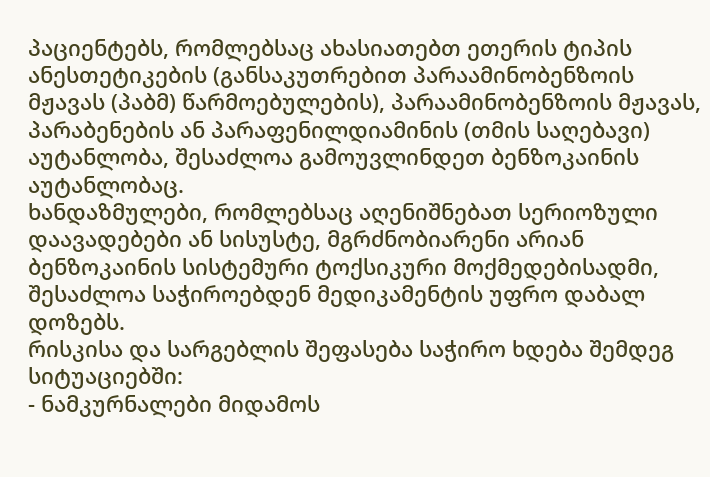პაციენტებს, რომლებსაც ახასიათებთ ეთერის ტიპის ანესთეტიკების (განსაკუთრებით პარაამინობენზოის მჟავას (პაბმ) წარმოებულების), პარაამინობენზოის მჟავას, პარაბენების ან პარაფენილდიამინის (თმის საღებავი) აუტანლობა, შესაძლოა გამოუვლინდეთ ბენზოკაინის აუტანლობაც.
ხანდაზმულები, რომლებსაც აღენიშნებათ სერიოზული დაავადებები ან სისუსტე, მგრძნობიარენი არიან ბენზოკაინის სისტემური ტოქსიკური მოქმედებისადმი, შესაძლოა საჭიროებდენ მედიკამენტის უფრო დაბალ დოზებს.
რისკისა და სარგებლის შეფასება საჭირო ხდება შემდეგ სიტუაციებში:
- ნამკურნალები მიდამოს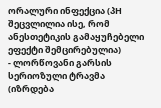ორალური ინფექცია (პH შეცვლილია ისე, რომ ანესთეტიკის გამაყუჩებელი ეფექტი შემცირებულია)
- ლორწოვანი გარსის სერიოზული ტრავმა (იზრდება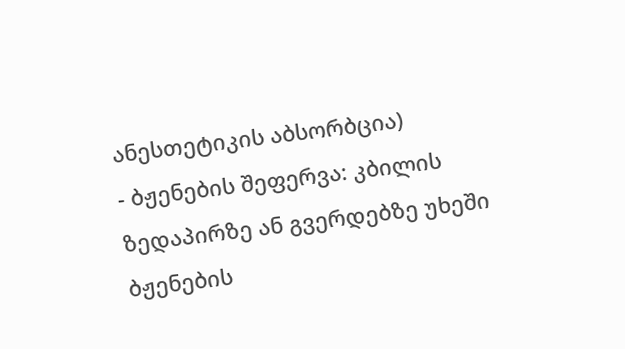ანესთეტიკის აბსორბცია)
- ბჟენების შეფერვა: კბილის ზედაპირზე ან გვერდებზე უხეში ბჟენების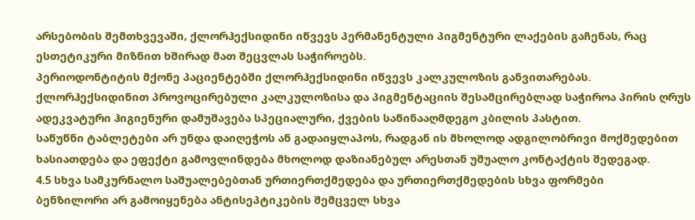არსებობის შემთხვევაში, ქლორჰექსიდინი იწვევს პერმანენტული პიგმენტური ლაქების გაჩენას, რაც ესთეტიკური მიზნით ხშირად მათ შეცვლას საჭიროებს.
პერიოდონტიტის მქონე პაციენტებში ქლორჰექსიდინი იწვევს კალკულოზის განვითარებას.
ქლორჰექსიდინით პროვოცირებული კალკულოზისა და პიგმენტაციის შესამცირებლად საჭიროა პირის ღრუს ადეკვატური ჰიგიენური დამუშავება სპეციალური, ქვების საწინააღმდეგო კბილის პასტით.
საწუწნი ტაბლეტები არ უნდა დაიღეჭოს ან გადაიყლაპოს, რადგან ის მხოლოდ ადგილობრივი მოქმედებით ხასიათდება და ეფექტი გამოვლინდება მხოლოდ დაზიანებულ არესთან უშუალო კონტაქტის შედეგად.
4.5 სხვა სამკურნალო საშუალებებთან ურთიერთქმედება და ურთიერთქმედების სხვა ფორმები
ბენზილორი არ გამოიყენება ანტისეპტიკების შემცველ სხვა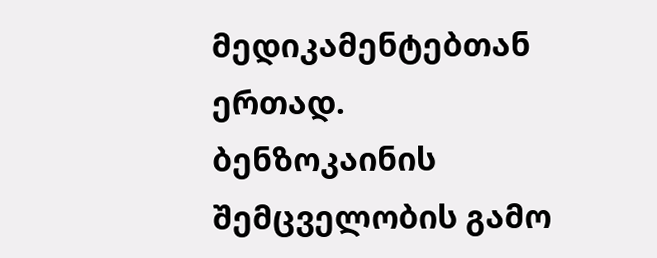მედიკამენტებთან ერთად.
ბენზოკაინის შემცველობის გამო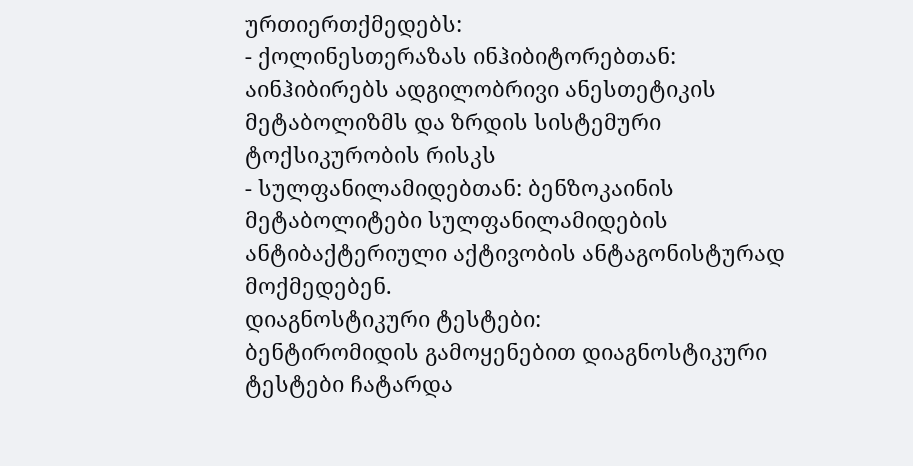ურთიერთქმედებს:
- ქოლინესთერაზას ინჰიბიტორებთან: აინჰიბირებს ადგილობრივი ანესთეტიკის მეტაბოლიზმს და ზრდის სისტემური ტოქსიკურობის რისკს
- სულფანილამიდებთან: ბენზოკაინის მეტაბოლიტები სულფანილამიდების ანტიბაქტერიული აქტივობის ანტაგონისტურად მოქმედებენ.
დიაგნოსტიკური ტესტები:
ბენტირომიდის გამოყენებით დიაგნოსტიკური ტესტები ჩატარდა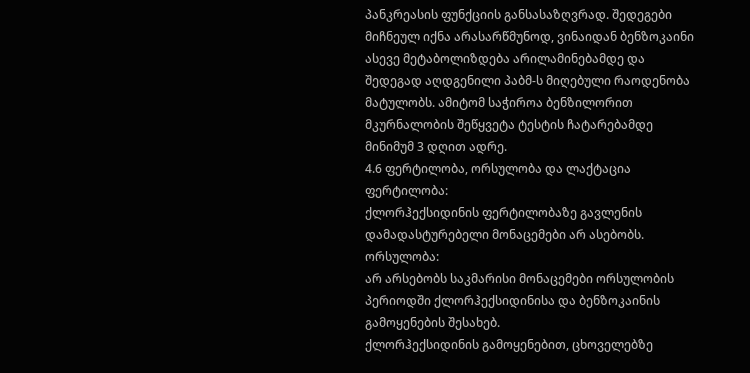პანკრეასის ფუნქციის განსასაზღვრად. შედეგები მიჩნეულ იქნა არასარწმუნოდ, ვინაიდან ბენზოკაინი ასევე მეტაბოლიზდება არილამინებამდე და შედეგად აღდგენილი პაბმ-ს მიღებული რაოდენობა მატულობს. ამიტომ საჭიროა ბენზილორით მკურნალობის შეწყვეტა ტესტის ჩატარებამდე მინიმუმ 3 დღით ადრე.
4.6 ფერტილობა, ორსულობა და ლაქტაცია
ფერტილობა:
ქლორჰექსიდინის ფერტილობაზე გავლენის დამადასტურებელი მონაცემები არ ასებობს.
ორსულობა:
არ არსებობს საკმარისი მონაცემები ორსულობის პერიოდში ქლორჰექსიდინისა და ბენზოკაინის გამოყენების შესახებ.
ქლორჰექსიდინის გამოყენებით, ცხოველებზე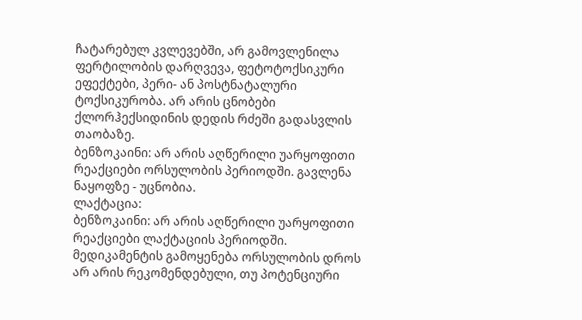ჩატარებულ კვლევებში, არ გამოვლენილა ფერტილობის დარღვევა, ფეტოტოქსიკური ეფექტები, პერი- ან პოსტნატალური ტოქსიკურობა. არ არის ცნობები ქლორჰექსიდინის დედის რძეში გადასვლის თაობაზე.
ბენზოკაინი: არ არის აღწერილი უარყოფითი რეაქციები ორსულობის პერიოდში. გავლენა ნაყოფზე - უცნობია.
ლაქტაცია:
ბენზოკაინი: არ არის აღწერილი უარყოფითი რეაქციები ლაქტაციის პერიოდში.
მედიკამენტის გამოყენება ორსულობის დროს არ არის რეკომენდებული, თუ პოტენციური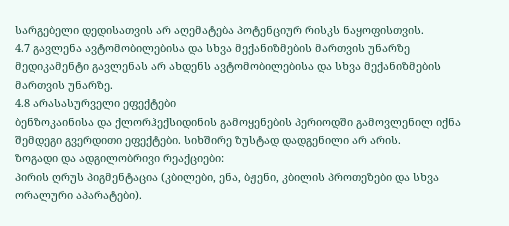სარგებელი დედისათვის არ აღემატება პოტენციურ რისკს ნაყოფისთვის.
4.7 გავლენა ავტომობილებისა და სხვა მექანიზმების მართვის უნარზე
მედიკამენტი გავლენას არ ახდენს ავტომობილებისა და სხვა მექანიზმების მართვის უნარზე.
4.8 არასასურველი ეფექტები
ბენზოკაინისა და ქლორჰექსიდინის გამოყენების პერიოდში გამოვლენილ იქნა შემდეგი გვერდითი ეფექტები. სიხშირე ზუსტად დადგენილი არ არის.
ზოგადი და ადგილობრივი რეაქციები:
პირის ღრუს პიგმენტაცია (კბილები, ენა, ბჟენი, კბილის პროთეზები და სხვა ორალური აპარატები).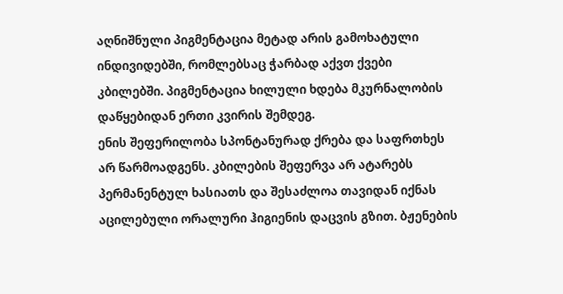აღნიშნული პიგმენტაცია მეტად არის გამოხატული ინდივიდებში, რომლებსაც ჭარბად აქვთ ქვები კბილებში. პიგმენტაცია ხილული ხდება მკურნალობის დაწყებიდან ერთი კვირის შემდეგ.
ენის შეფერილობა სპონტანურად ქრება და საფრთხეს არ წარმოადგენს. კბილების შეფერვა არ ატარებს პერმანენტულ ხასიათს და შესაძლოა თავიდან იქნას აცილებული ორალური ჰიგიენის დაცვის გზით. ბჟენების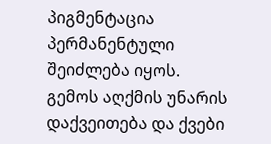პიგმენტაცია პერმანენტული შეიძლება იყოს.
გემოს აღქმის უნარის დაქვეითება და ქვები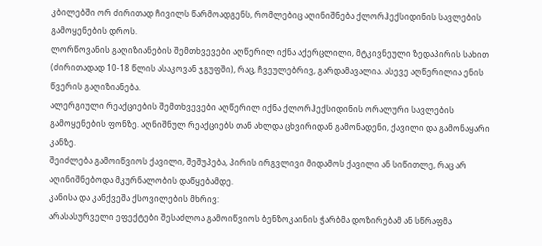კბილებში ორ ძირითად ჩივილს წარმოადგენს, რომლებიც აღინიშნება ქლორჰექსიდინის სავლების გამოყენების დროს.
ლორწოვანის გაღიზიანების შემთხვევები აღწერილ იქნა აქერცლილი, მტკივნეული ზედაპირის სახით (ძირითადად 10-18 წლის ასაკოვან ჯგუფში), რაც, ჩვეულებრივ, გარდამავალია. ასევე აღწერილია ენის წვერის გაღიზიანება.
ალერგიული რეაქციების შემთხვევები აღწერილ იქნა ქლორჰექსიდინის ორალური სავლების გამოყენების ფონზე. აღნიშნულ რეაქციებს თან ახლდა ცხვირიდან გამონადენი, ქავილი და გამონაყარი კანზე.
შეიძლება გამოიწვიოს ქავილი, შეშუპება, პირის ირგვლივი მიდამოს ქავილი ან სიწითლე, რაც არ აღინიშნებოდა მკურნალობის დაწყებამდე.
კანისა და კანქვეშა ქსოვილების მხრივ:
არასასურველი ეფექტები შესაძლოა გამოიწვიოს ბენზოკაინის ჭარბმა დოზირებამ ან სწრაფმა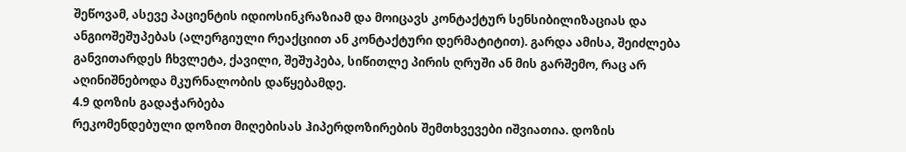შეწოვამ, ასევე პაციენტის იდიოსინკრაზიამ და მოიცავს კონტაქტურ სენსიბილიზაციას და ანგიოშეშუპებას (ალერგიული რეაქციით ან კონტაქტური დერმატიტით). გარდა ამისა, შეიძლება განვითარდეს ჩხვლეტა, ქავილი, შეშუპება, სიწითლე პირის ღრუში ან მის გარშემო, რაც არ აღინიშნებოდა მკურნალობის დაწყებამდე.
4.9 დოზის გადაჭარბება
რეკომენდებული დოზით მიღებისას ჰიპერდოზირების შემთხვევები იშვიათია. დოზის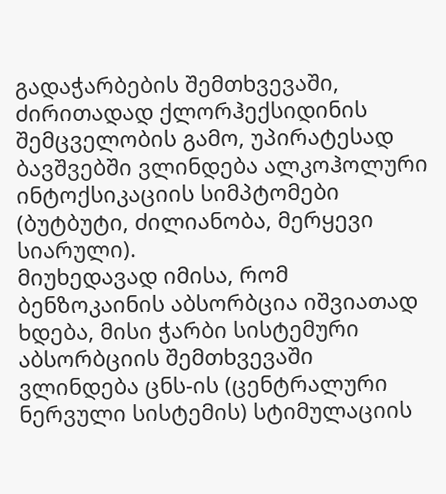გადაჭარბების შემთხვევაში, ძირითადად ქლორჰექსიდინის შემცველობის გამო, უპირატესად ბავშვებში ვლინდება ალკოჰოლური ინტოქსიკაციის სიმპტომები (ბუტბუტი, ძილიანობა, მერყევი სიარული).
მიუხედავად იმისა, რომ ბენზოკაინის აბსორბცია იშვიათად ხდება, მისი ჭარბი სისტემური აბსორბციის შემთხვევაში ვლინდება ცნს-ის (ცენტრალური ნერვული სისტემის) სტიმულაციის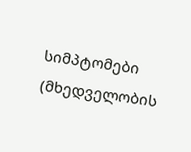სიმპტომები (მხედველობის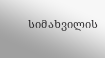სიმახვილის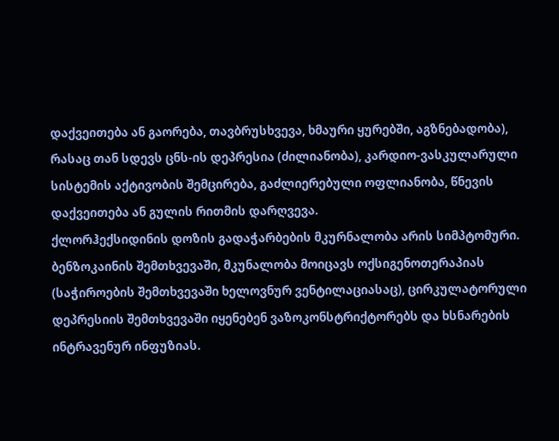დაქვეითება ან გაორება, თავბრუსხვევა, ხმაური ყურებში, აგზნებადობა), რასაც თან სდევს ცნს-ის დეპრესია (ძილიანობა), კარდიო-ვასკულარული სისტემის აქტივობის შემცირება, გაძლიერებული ოფლიანობა, წნევის დაქვეითება ან გულის რითმის დარღვევა.
ქლორჰექსიდინის დოზის გადაჭარბების მკურნალობა არის სიმპტომური. ბენზოკაინის შემთხვევაში, მკუნალობა მოიცავს ოქსიგენოთერაპიას (საჭიროების შემთხვევაში ხელოვნურ ვენტილაციასაც), ცირკულატორული დეპრესიის შემთხვევაში იყენებენ ვაზოკონსტრიქტორებს და ხსნარების ინტრავენურ ინფუზიას.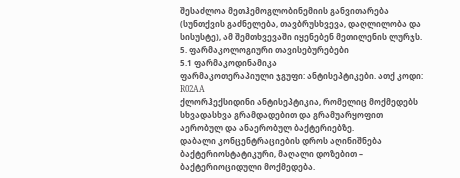შესაძლოა მეთჰემოგლობინემიის განვითარება (სუნთქვის გაძნელება, თავბრუსხვევა, დაღლილობა და სისუსტე), ამ შემთხვევაში იყენებენ მეთილენის ლურჯს.
5. ფარმაკოლოგიური თავისებურებები
5.1 ფარმაკოდინამიკა
ფარმაკოთერაპიული ჯგუფი: ანტისეპტიკები. ათქ კოდი: R02AA
ქლორჰექსიდინი ანტისეპტიკია, რომელიც მოქმედებს სხვადასხვა გრამდადებით და გრამუარყოფით აერობულ და ანაერობულ ბაქტერიებზე.
დაბალი კონცენტრაციების დროს აღინიშნება ბაქტერიოსტატიკური, მაღალი დოზებით – ბაქტერიოციდული მოქმედება.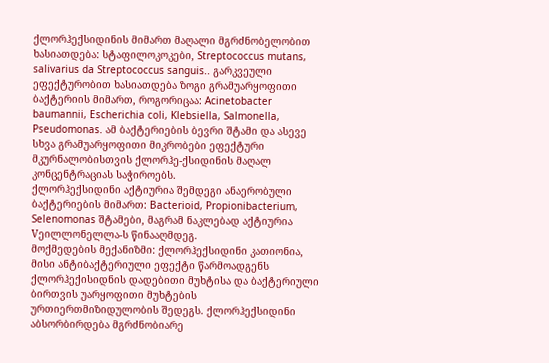ქლორჰექსიდინის მიმართ მაღალი მგრძნობელობით ხასიათდება: სტაფილოკოკები, Streptococcus mutans, salivarius da Streptococcus sanguis.. გარკვეული ეფექტურობით ხასიათდება ზოგი გრამუარყოფითი ბაქტერიის მიმართ, როგორიცაა: Acinetobacter baumannii, Escherichia coli, Klebsiella, Salmonella, Pseudomonas. ამ ბაქტერიების ბევრი შტამი და ასევე სხვა გრამუარყოფითი მიკრობები ეფექტური მკურნალობისთვის ქლორჰე-ქსიდინის მაღალ კონცენტრაციას საჭიროებს.
ქლორჰექსიდინი აქტიურია შემდეგი ანაერობული ბაქტერიების მიმართ: Bacterioid, Propionibacterium, Selenomonas შტამები, მაგრამ ნაკლებად აქტიურია Vეილლონელლა-ს წინააღმდეგ.
მოქმედების მექანიზმი: ქლორჰექსიდინი კათიონია, მისი ანტიბაქტერიული ეფექტი წარმოადგენს ქლორჰექისიდნის დადებითი მუხტისა და ბაქტერიული ბირთვის უარყოფითი მუხტების ურთიერთმიზიდულობის შედეგს. ქლორჰექსიდინი აბსორბირდება მგრძნობიარე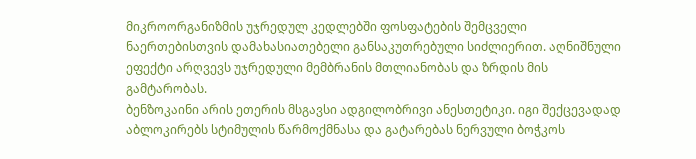მიკროორგანიზმის უჯრედულ კედლებში ფოსფატების შემცველი ნაერთებისთვის დამახასიათებელი განსაკუთრებული სიძლიერით. აღნიშნული ეფექტი არღვევს უჯრედული მემბრანის მთლიანობას და ზრდის მის გამტარობას.
ბენზოკაინი არის ეთერის მსგავსი ადგილობრივი ანესთეტიკი. იგი შექცევადად აბლოკირებს სტიმულის წარმოქმნასა და გატარებას ნერვული ბოჭკოს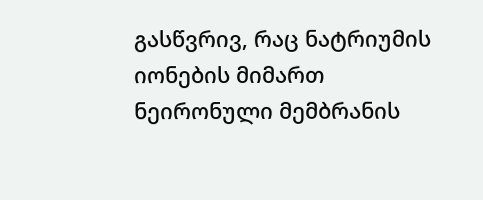გასწვრივ, რაც ნატრიუმის იონების მიმართ ნეირონული მემბრანის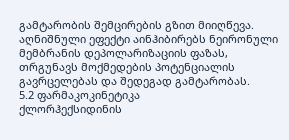გამტარობის შემცირების გზით მიიღწევა. აღნიშნული ეფექტი აინჰიბირებს ნეირონული მემბრანის დეპოლარიზაციის ფაზას, თრგუნავს მოქმედების პოტენციალის გავრცელებას და შედეგად გამტარობას.
5.2 ფარმაკოკინეტიკა
ქლორჰექსიდინის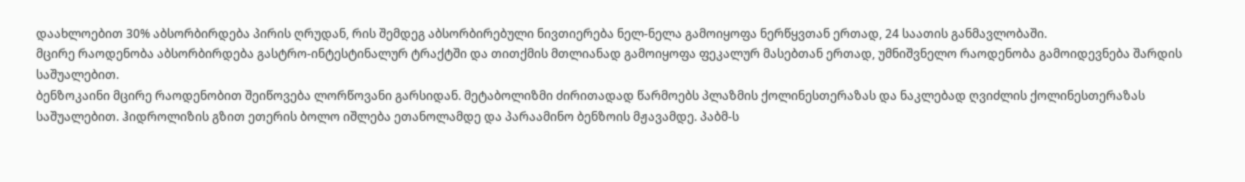დაახლოებით 30% აბსორბირდება პირის ღრუდან, რის შემდეგ აბსორბირებული ნივთიერება ნელ-ნელა გამოიყოფა ნერწყვთან ერთად, 24 საათის განმავლობაში.
მცირე რაოდენობა აბსორბირდება გასტრო-ინტესტინალურ ტრაქტში და თითქმის მთლიანად გამოიყოფა ფეკალურ მასებთან ერთად, უმნიშვნელო რაოდენობა გამოიდევნება შარდის საშუალებით.
ბენზოკაინი მცირე რაოდენობით შეიწოვება ლორწოვანი გარსიდან. მეტაბოლიზმი ძირითადად წარმოებს პლაზმის ქოლინესთერაზას და ნაკლებად ღვიძლის ქოლინესთერაზას საშუალებით. ჰიდროლიზის გზით ეთერის ბოლო იშლება ეთანოლამდე და პარაამინო ბენზოის მჟავამდე. პაბმ-ს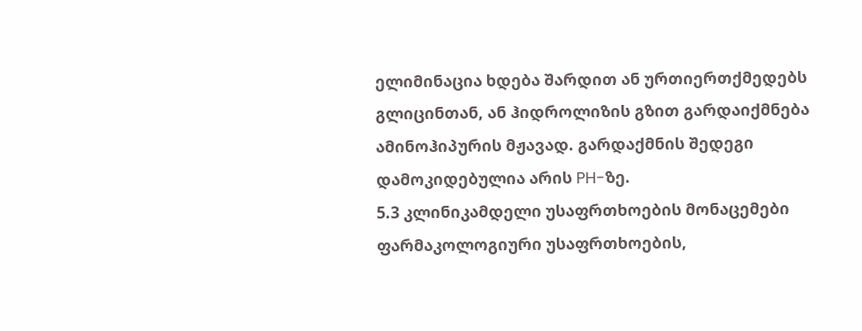ელიმინაცია ხდება შარდით ან ურთიერთქმედებს გლიცინთან, ან ჰიდროლიზის გზით გარდაიქმნება ამინოჰიპურის მჟავად. გარდაქმნის შედეგი დამოკიდებულია არის PH-ზე.
5.3 კლინიკამდელი უსაფრთხოების მონაცემები
ფარმაკოლოგიური უსაფრთხოების,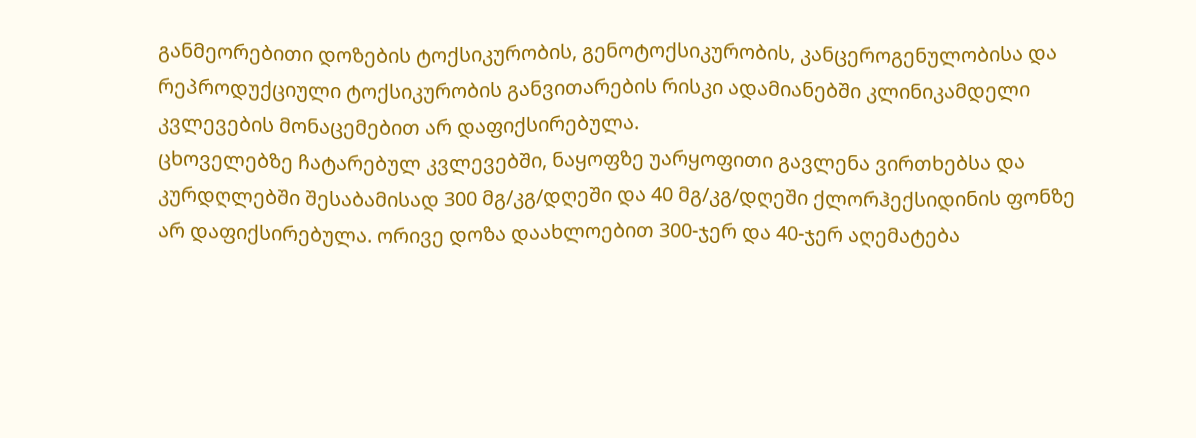განმეორებითი დოზების ტოქსიკურობის, გენოტოქსიკურობის, კანცეროგენულობისა და რეპროდუქციული ტოქსიკურობის განვითარების რისკი ადამიანებში კლინიკამდელი კვლევების მონაცემებით არ დაფიქსირებულა.
ცხოველებზე ჩატარებულ კვლევებში, ნაყოფზე უარყოფითი გავლენა ვირთხებსა და კურდღლებში შესაბამისად 300 მგ/კგ/დღეში და 40 მგ/კგ/დღეში ქლორჰექსიდინის ფონზე არ დაფიქსირებულა. ორივე დოზა დაახლოებით 300-ჯერ და 40-ჯერ აღემატება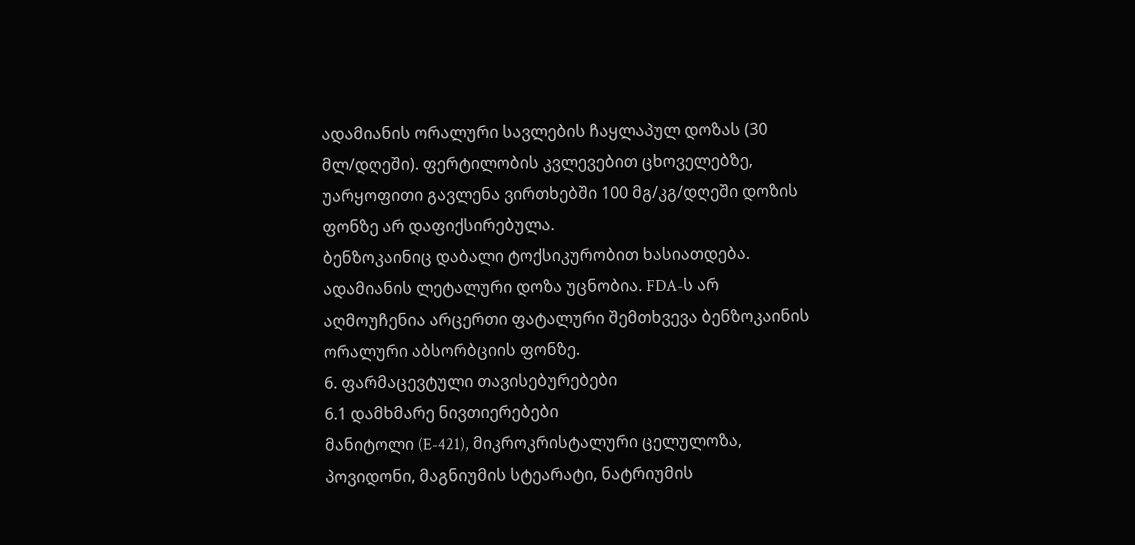ადამიანის ორალური სავლების ჩაყლაპულ დოზას (30 მლ/დღეში). ფერტილობის კვლევებით ცხოველებზე, უარყოფითი გავლენა ვირთხებში 100 მგ/კგ/დღეში დოზის ფონზე არ დაფიქსირებულა.
ბენზოკაინიც დაბალი ტოქსიკურობით ხასიათდება. ადამიანის ლეტალური დოზა უცნობია. FDA-ს არ აღმოუჩენია არცერთი ფატალური შემთხვევა ბენზოკაინის ორალური აბსორბციის ფონზე.
6. ფარმაცევტული თავისებურებები
6.1 დამხმარე ნივთიერებები
მანიტოლი (E-421), მიკროკრისტალური ცელულოზა, პოვიდონი, მაგნიუმის სტეარატი, ნატრიუმის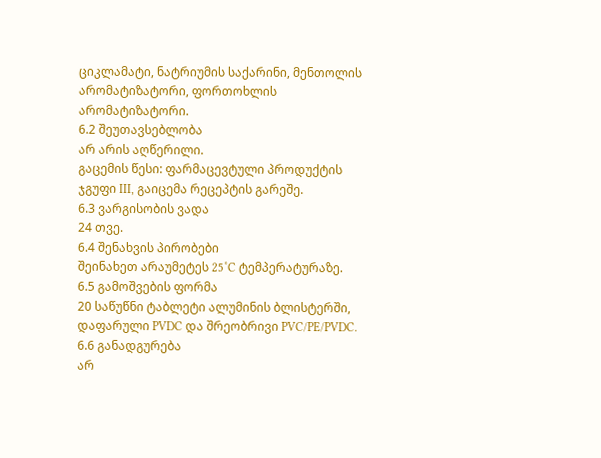ციკლამატი, ნატრიუმის საქარინი, მენთოლის არომატიზატორი, ფორთოხლის არომატიზატორი.
6.2 შეუთავსებლობა
არ არის აღწერილი.
გაცემის წესი: ფარმაცევტული პროდუქტის ჯგუფი III, გაიცემა რეცეპტის გარეშე.
6.3 ვარგისობის ვადა
24 თვე.
6.4 შენახვის პირობები
შეინახეთ არაუმეტეს 25˚C ტემპერატურაზე.
6.5 გამოშვების ფორმა
20 საწუწნი ტაბლეტი ალუმინის ბლისტერში, დაფარული PVDC და შრეობრივი PVC/PE/PVDC.
6.6 განადგურება
არ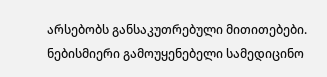არსებობს განსაკუთრებული მითითებები.
ნებისმიერი გამოუყენებელი სამედიცინო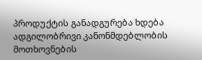პროდუქტის განადგურება ხდება ადგილობრივი კანონმდებლობის მოთხოვნების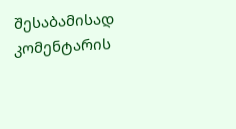შესაბამისად
კომენტარის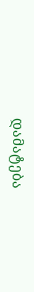დამატება